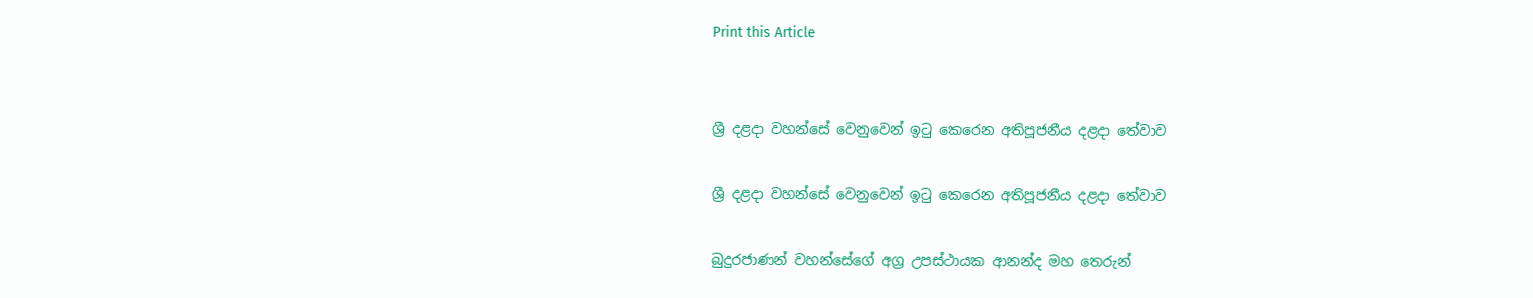Print this Article


ශ්‍රී දළදා වහන්සේ වෙනුවෙන් ඉටු කෙරෙන අතිපූජනීය දළදා තේවාව

ශ්‍රී දළදා වහන්සේ වෙනුවෙන් ඉටු කෙරෙන අතිපූජනීය දළදා තේවාව

බුදුරජාණන් වහන්සේගේ අග්‍ර උපස්ථායක ආනන්ද මහ තෙරුන්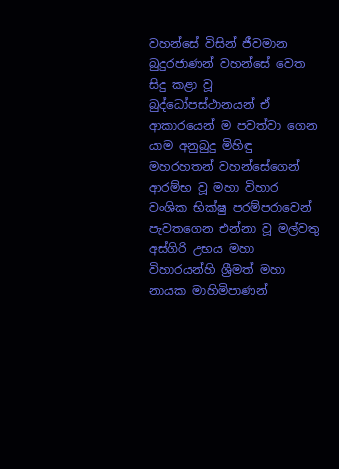වහන්සේ විසින් ජීවමාන බුදුරජාණන් වහන්සේ වෙත සිදු කළා වූ බුද්ධෝපස්ථානයන් ඒ ආකාරයෙන් ම පවත්වා ගෙන යාම අනුබුදු මිහිඳු මහරහතන් වහන්සේගෙන් ආරම්භ වූ මහා විහාර වංශික භික්ෂු පරම්පරාවෙන් පැවතගෙන එන්නා වූ මල්වතු අස්ගිරි උභය මහා විහාරයන්හි ශ්‍රීමත් මහා නායක මාහිමිපාණන්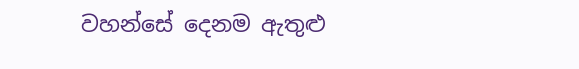වහන්සේ දෙනම ඇතුළු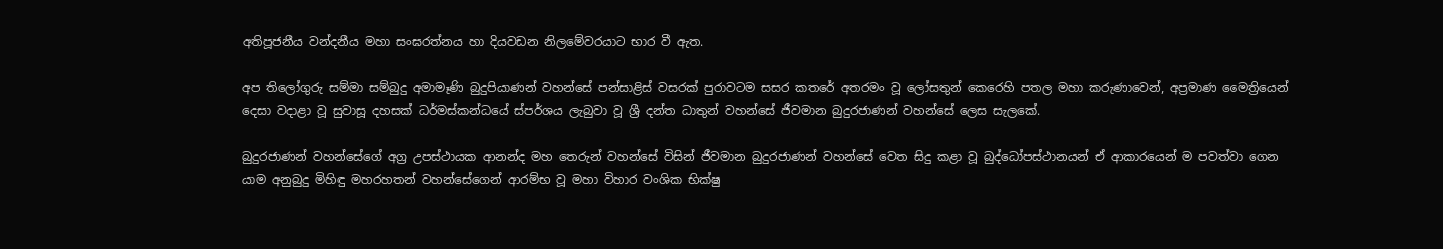අතිපූජනීය වන්දනීය මහා සංඝරත්නය හා දියවඩන නිලමේවරයාට භාර වී ඇත.

අප තිලෝගුරු සම්මා සම්බුදු අමාමෑණි බුදුපියාණන් වහන්සේ පන්සාළිස් වසරක් පුරාවටම සසර කතරේ අතරමං වූ ලෝසතුන් කෙරෙහි පතල මහා කරුණාවෙන්, අප්‍රමාණ මෛත්‍රියෙන් දෙසා වදාළා වූ සුවාසූ දහසක් ධර්මස්කන්ධයේ ස්පර්ශය ලැබුවා වූ ශ්‍රී දන්ත ධාතුන් වහන්සේ ජීවමාන බුදුරජාණන් වහන්සේ ලෙස සැලකේ.

බුදුරජාණන් වහන්සේගේ අග්‍ර උපස්ථායක ආනන්ද මහ තෙරුන් වහන්සේ විසින් ජීවමාන බුදුරජාණන් වහන්සේ වෙත සිදු කළා වූ බුද්ධෝපස්ථානයන් ඒ ආකාරයෙන් ම පවත්වා ගෙන යාම අනුබුදු මිහිඳු මහරහතන් වහන්සේගෙන් ආරම්භ වූ මහා විහාර වංශික භික්ෂු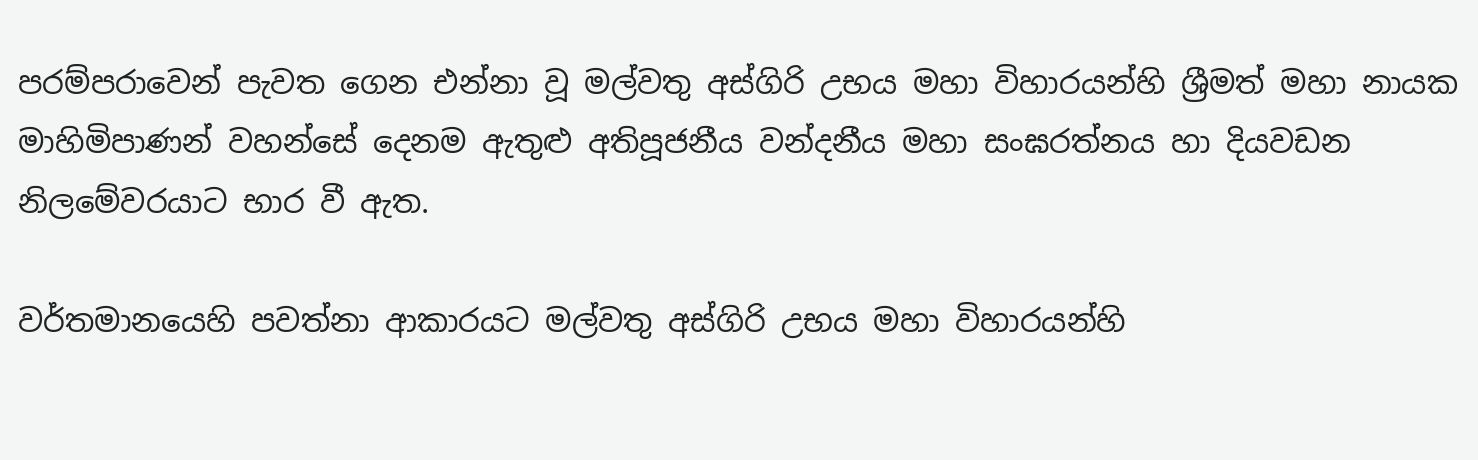පරම්පරාවෙන් පැවත ගෙන එන්නා වූ මල්වතු අස්ගිරි උභය මහා විහාරයන්හි ශ්‍රීමත් මහා නායක මාහිමිපාණන් වහන්සේ දෙනම ඇතුළු අතිපූජනීය වන්දනීය මහා සංඝරත්නය හා දියවඩන නිලමේවරයාට භාර වී ඇත.

වර්තමානයෙහි පවත්නා ආකාරයට මල්වතු අස්ගිරි උභය මහා විහාරයන්හි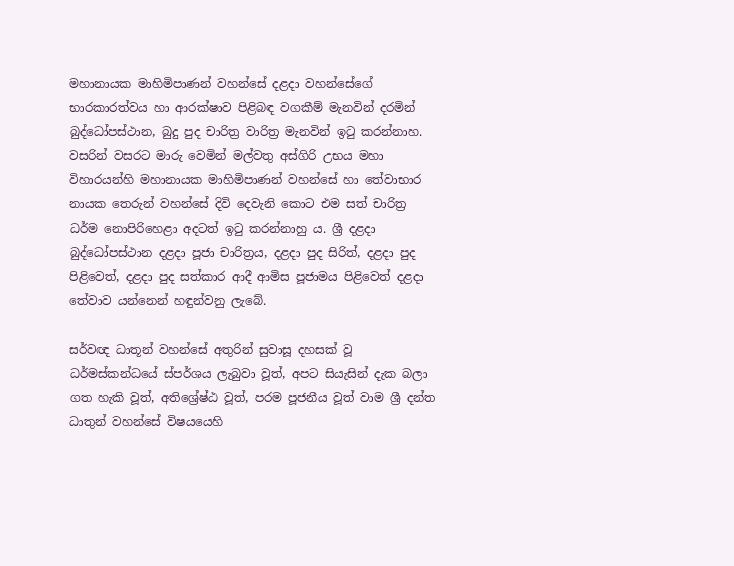මහානායක මාහිමිපාණන් වහන්සේ දළදා වහන්සේගේ භාරකාරත්වය හා ආරක්ෂාව පිළිබඳ වගකීම් මැනවින් දරමින් බුද්ධෝපස්ථාන, බුදු පුද චාරිත්‍ර වාරිත්‍ර මැනවින් ඉටු කරන්නාහ. වසරින් වසරට මාරු වෙමින් මල්වතු අස්ගිරි උභය මහා විහාරයන්හි මහානායක මාහිමිපාණන් වහන්සේ හා තේවාභාර නායක තෙරුන් වහන්සේ දිවි දෙවැනි කොට එම සත් චාරිත්‍ර ධර්ම නොපිරිහෙළා අදටත් ඉටු කරන්නාහු ය. ශ්‍රී දළදා බුද්ධෝපස්ථාන දළදා පූජා චාරිත්‍රය, දළදා පුද සිරිත්, දළදා පුද පිළිවෙත්, දළදා පුද සත්කාර ආදී ආමිස පූජාමය පිළිවෙත් දළදා තේවාව යන්නෙන් හඳුන්වනු ලැබේ.

සර්වඥ ධාතූන් වහන්සේ අතුරින් සුවාසූ දහසක් වූ ධර්මස්කන්ධයේ ස්පර්ශය ලැබුවා වූත්, අපට සියැසින් දැක බලා ගත හැකි වූත්, අතිශ්‍රේෂ්ඨ වූත්, පරම පූජනීය වූත් වාම ශ්‍රී දන්ත ධාතුන් වහන්සේ විෂයයෙහි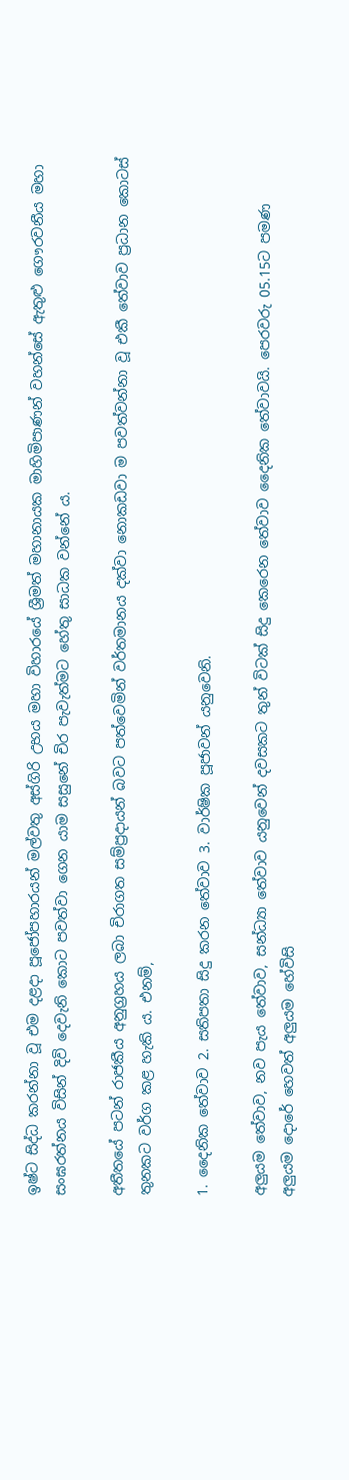ඉෂ්ට සිද්ධ කරන්නා වූ එම දළදා පූජෝපහාරයන් මල්වතු අස්ගිරි උභය මහා විහාරයේ ශ්‍රීමත් මහානායක මාහිමිපාණන් වහන්සේ ඇතුළු ගෞරවනීය මහා සංඝරත්නය විසින් දිවි දෙවැනි කොට පවත්වා ගෙන යාම සසුනේ චිර පැවැත්මට හේතු සාධක වන්නේ ය.

අතීතයේ පටන් රාජකීය අනුග්‍රහය ලබා චිරාගත සම්ප්‍රදායන් බවට පත්වෙමින් වර්තමානය දක්වා නොකඩවා ම පවත්වන්නා වූ එකී තේවාව ප්‍රධාන කොටස් තුනකට වර්ග කළ හැකි ය. එනම්,

1. දෛනික තේවාව 2. සතිපතා සිදු කරන තේවාව 3. වාර්ෂික පූජාවන් යනුවෙනි.

අලුයම තේවාව, නව පැය තේවාව, සන්ධ්‍යා තේවාව යනුවෙන් දවසකට තුන් විටක් සිදු කෙරෙන තේවාව දෛනික තේවාවයි. පෙරවරු 05.15ට පමණ අලුයම දොරේ හෙවත් අලුයම හේවිසි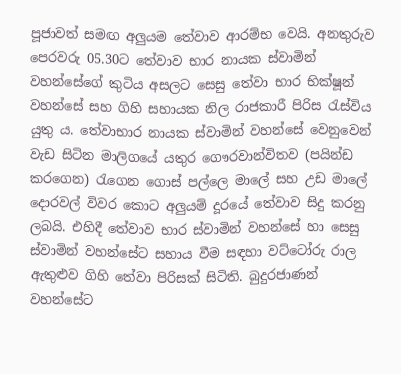පූජාවත් සමඟ අලුයම තේවාව ආරම්භ වෙයි. අනතුරුව පෙරවරු 05.30ට තේවාව භාර නායක ස්වාමින් වහන්සේගේ කුටිය අසලට සෙසු තේවා භාර භික්ෂූන් වහන්සේ සහ ගිහි සහායක නිල රාජකාරී පිරිස රැස්විය යුතු ය. තේවාභාර නායක ස්වාමින් වහන්සේ වෙනුවෙන් වැඩ සිටින මාලිගයේ යතුර ගෞරවාන්විතව (පයින්ඩ කරගෙන) රැගෙන ගොස් පල්ලෙ මාලේ සහ උඩ මාලේ දොරවල් විවර කොට අලුයම් දූරයේ තේවාව සිදු කරනු ලබයි. එහිදී තේවාව භාර ස්වාමින් වහන්සේ හා සෙසු ස්වාමින් වහන්සේට සහාය වීම සඳහා වට්ටෝරු රාල ඇතුළුව ගිහි තේවා පිරිසක් සිටිති. බුදුරජාණන් වහන්සේට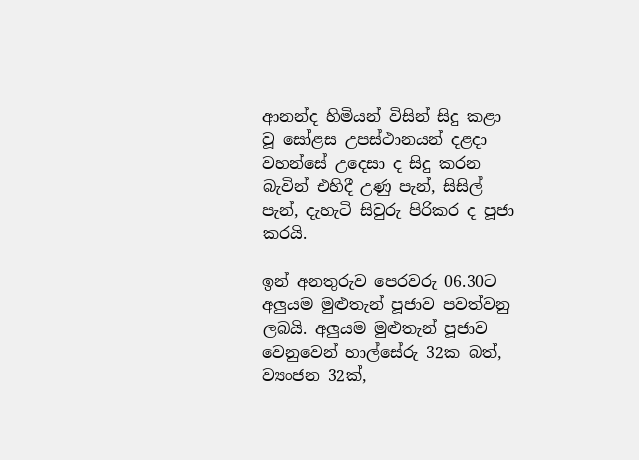ආනන්ද හිමියන් විසින් සිදු කළා වූ සෝළස උපස්ථානයන් දළදා වහන්සේ උදෙසා ද සිදු කරන බැවින් එහිදී උණු පැන්, සිසිල් පැන්, දැහැටි සිවුරු පිරිකර ද පූජා කරයි.

ඉන් අනතුරුව පෙරවරු 06.30ට අලුයම මුළුතැන් පූජාව පවත්වනු ලබයි. අලුයම මුළුතැන් පූජාව වෙනුවෙන් හාල්සේරු 32ක බත්, ව්‍යංජන 32ක්,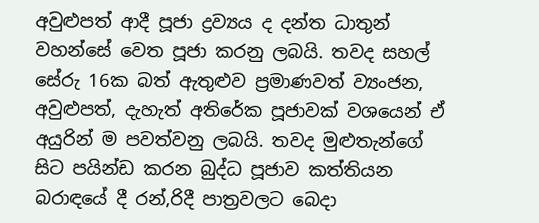අවුළුපත් ආදී පූජා ද්‍රව්‍යය ද දන්ත ධාතුන් වහන්සේ වෙත පූජා කරනු ලබයි. තවද සහල් සේරු 16ක බත් ඇතුළුව ප්‍රමාණවත් ව්‍යංජන, අවුළුපත්, දැහැත් අතිරේක පූජාවක් වශයෙන් ඒ අයුරින් ම පවත්වනු ලබයි. තවද මුළුතැන්ගේ සිට පයින්ඩ කරන බුද්ධ පූජාව කත්තියන බරාඳයේ දී රන්,රිදී පාත්‍රවලට බෙදා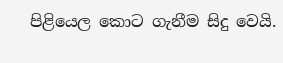පිළියෙල කොට ගැනීම සිදු වෙයි.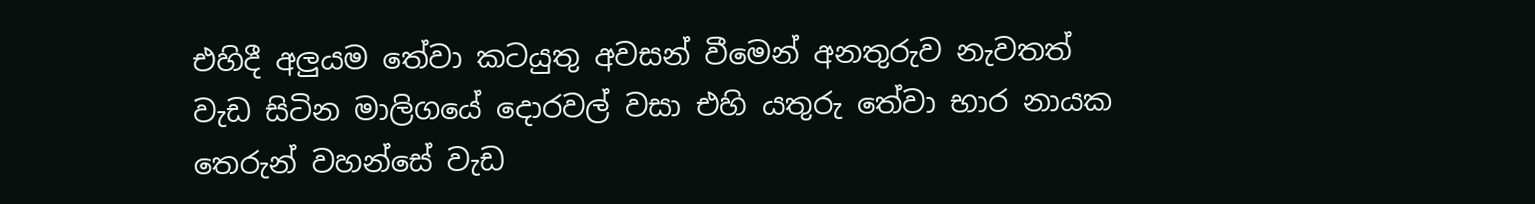එහිදී අලුයම තේවා කටයුතු අවසන් වීමෙන් අනතුරුව නැවතත් වැඩ සිටින මාලිගයේ දොරවල් වසා එහි යතුරු තේවා භාර නායක තෙරුන් වහන්සේ වැඩ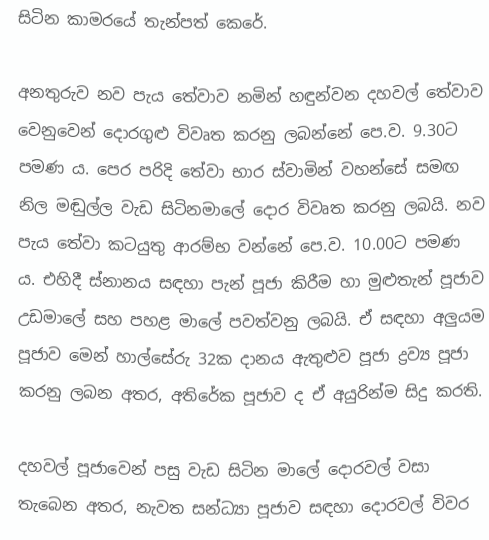සිටින කාමරයේ තැන්පත් කෙරේ.

අනතුරුව නව පැය තේවාව නමින් හඳුන්වන දහවල් තේවාව වෙනුවෙන් දොරගුළු විවෘත කරනු ලබන්නේ පෙ.ව. 9.30ට පමණ ය. පෙර පරිදි තේවා භාර ස්වාමින් වහන්සේ සමඟ නිල මඬුල්ල වැඩ සිටිනමාලේ දොර විවෘත කරනු ලබයි. නව පැය තේවා කටයුතු ආරම්භ වන්නේ පෙ.ව. 10.00ට පමණ ය. එහිදී ස්නානය සඳහා පැන් පූජා කිරීම හා මුළුතැන් පූජාව උඩමාලේ සහ පහළ මාලේ පවත්වනු ලබයි. ඒ සඳහා අලුයම පූජාව මෙන් හාල්සේරු 32ක දානය ඇතුළුව පූජා ද්‍රව්‍ය පූජා කරනු ලබන අතර, අතිරේක පූජාව ද ඒ අයුරින්ම සිදු කරති.

දහවල් පූජාවෙන් පසු වැඩ සිටින මාලේ දොරවල් වසා තැබෙන අතර, නැවත සන්ධ්‍යා පූජාව සඳහා දොරවල් විවර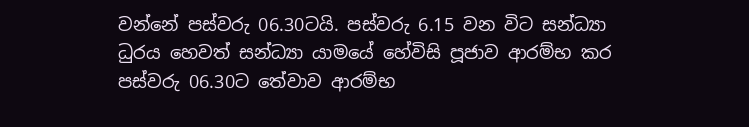වන්නේ පස්වරු 06.30ටයි. පස්වරු 6.15 වන විට සන්ධ්‍යා ධුරය හෙවත් සන්ධ්‍යා යාමයේ හේවිසි පූජාව ආරම්භ කර පස්වරු 06.30ට තේවාව ආරම්භ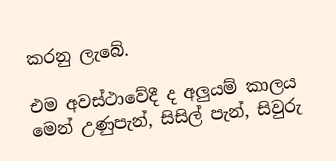කරනු ලැබේ.

එම අවස්ථාවේදී ද අලුයම් කාලය මෙන් උණුපැන්, සිසිල් පැන්, සිවුරු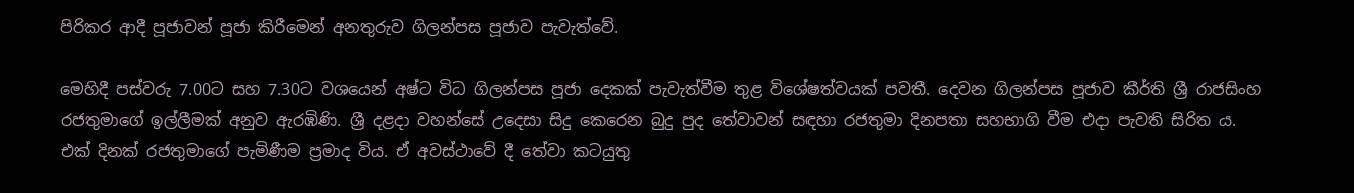පිරිකර ආදී පූජාවන් පූජා කිරීමෙන් අනතුරුව ගිලන්පස පූජාව පැවැත්වේ.

මෙහිදී පස්වරු 7.00ට සහ 7.30ට වශයෙන් අෂ්ට විධ ගිලන්පස පූජා දෙකක් පැවැත්වීම තුළ විශේෂත්වයක් පවතී. දෙවන ගිලන්පස පූජාව කීර්ති ශ්‍රී රාජසිංහ රජතුමාගේ ඉල්ලීමක් අනුව ඇරඹිණි. ශ්‍රී දළදා වහන්සේ උදෙසා සිදු කෙරෙන බුදු පුද තේවාවන් සඳහා රජතුමා දිනපතා සහභාගි වීම එදා පැවති සිරිත ය. එක් දිනක් රජතුමාගේ පැමිණීම ප්‍රමාද විය. ඒ අවස්ථාවේ දී තේවා කටයුතු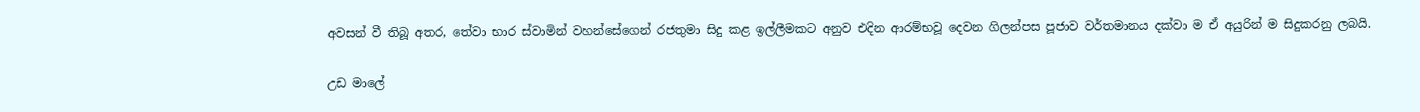අවසන් වී තිබූ අතර, තේවා භාර ස්වාමින් වහන්සේගෙන් රජතුමා සිදු කළ ඉල්ලීමකට අනුව එදින ආරම්භවූ දෙවන ගිලන්පස පූජාව වර්තමානය දක්වා ම ඒ අයුරින් ම සිදුකරනු ලබයි.

උඩ මාලේ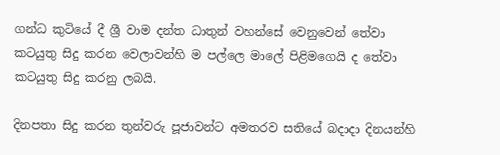ගන්ධ කුටියේ දී ශ්‍රී වාම දන්ත ධාතුන් වහන්සේ වෙනුවෙන් තේවා කටයුතු සිදු කරන වෙලාවන්හි ම පල්ලෙ මාලේ පිළිමගෙයි ද තේවා කටයුතු සිදු කරනු ලබයි.

දිනපතා සිදු කරන තුන්වරු පූජාවන්ට අමතරව සතියේ බදාදා දිනයන්හි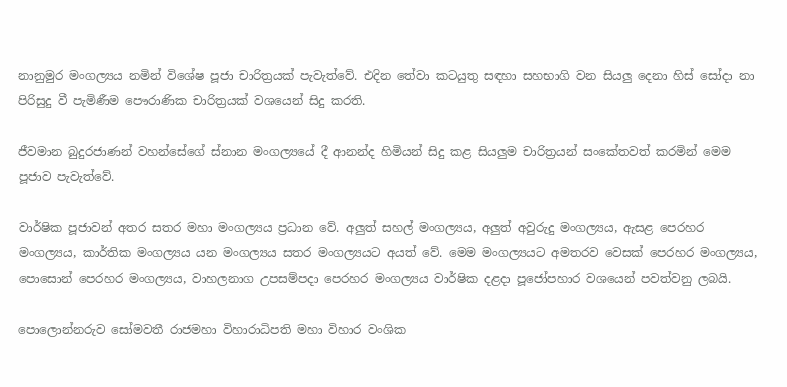නානුමුර මංගල්‍යය නමින් විශේෂ පූජා චාරිත්‍රයක් පැවැත්වේ. එදින තේවා කටයුතු සඳහා සහභාගි වන සියලු දෙනා හිස් සෝදා නා පිරිසුදු වී පැමිණීම පෞරාණික චාරිත්‍රයක් වශයෙන් සිදු කරති.

ජීවමාන බුදුරජාණන් වහන්සේගේ ස්නාන මංගල්‍යයේ දී ආනන්ද හිමියන් සිදු කළ සියලුම චාරිත්‍රයන් සංකේතවත් කරමින් මෙම පූජාව පැවැත්වේ.

වාර්ෂික පූජාවන් අතර සතර මහා මංගල්‍යය ප්‍රධාන වේ. අලුත් සහල් මංගල්‍යය, අලුත් අවුරුදු මංගල්‍යය, ඇසළ පෙරහර මංගල්‍යය, කාර්තික මංගල්‍යය යන මංගල්‍යය සතර මංගල්‍යයට අයත් වේ. මෙම මංගල්‍යයට අමතරව වෙසක් පෙරහර මංගල්‍යය, පොසොන් පෙරහර මංගල්‍යය, වාහලනාග උපසම්පදා පෙරහර මංගල්‍යය වාර්ෂික දළදා පූජෝපහාර වශයෙන් පවත්වනු ලබයි.

පොලොන්නරුව සෝමවතී රාජමහා විහාරාධිපති මහා විහාර වංශික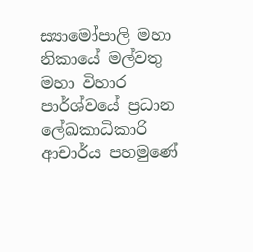ස්‍යාමෝපාලි මහා නිකායේ මල්වතු මහා විහාර පාර්ශ්වයේ ප්‍රධාන ලේඛකාධිකාරි ආචාර්ය පහමුණේ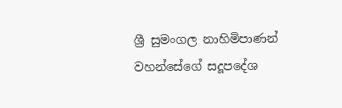ශ්‍රී සුමංගල නාහිමිපාණන් වහන්සේගේ සදූපදේශ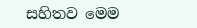සහිතව මෙම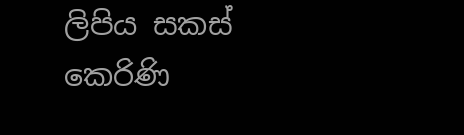ලිපිය සකස් කෙරිණි